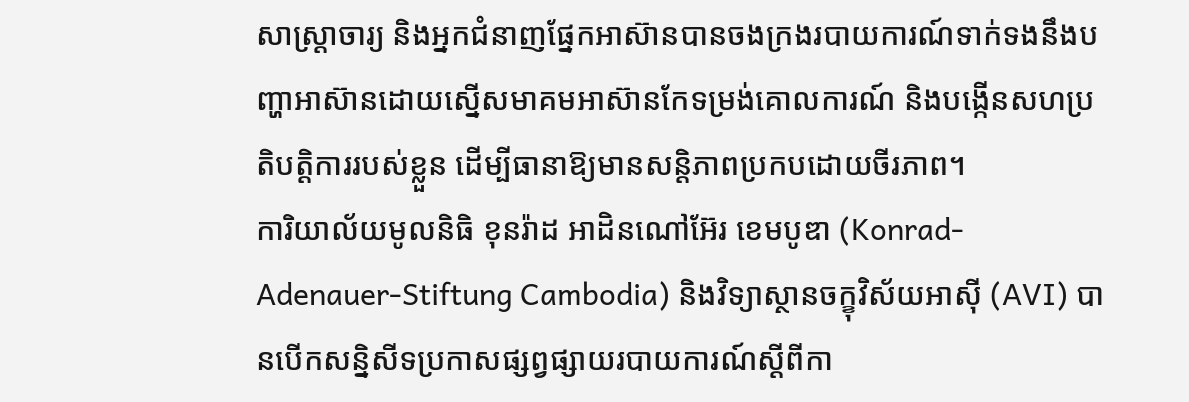សាស្ត្រាចារ្យ និងអ្នកជំនាញផ្នែកអាស៊ានបានចងក្រងរបាយការណ៍ទាក់ទងនឹងបញ្ហាអាស៊ានដោយស្នើសមាគមអាស៊ានកែទម្រង់គោលការណ៍ និងបង្កើនសហប្រតិបត្តិការរបស់ខ្លួន ដើម្បីធានាឱ្យមានសន្តិភាពប្រកបដោយចីរភាព។
ការិយាល័យមូលនិធិ ខុនរ៉ាដ អាដិនណៅអ៊ែរ ខេមបូឌា (Konrad-Adenauer-Stiftung Cambodia) និងវិទ្យាស្ថានចក្ខុវិស័យអាស៊ី (AVI) បានបើកសន្និសីទប្រកាសផ្សព្វផ្សាយរបាយការណ៍ស្តីពីកា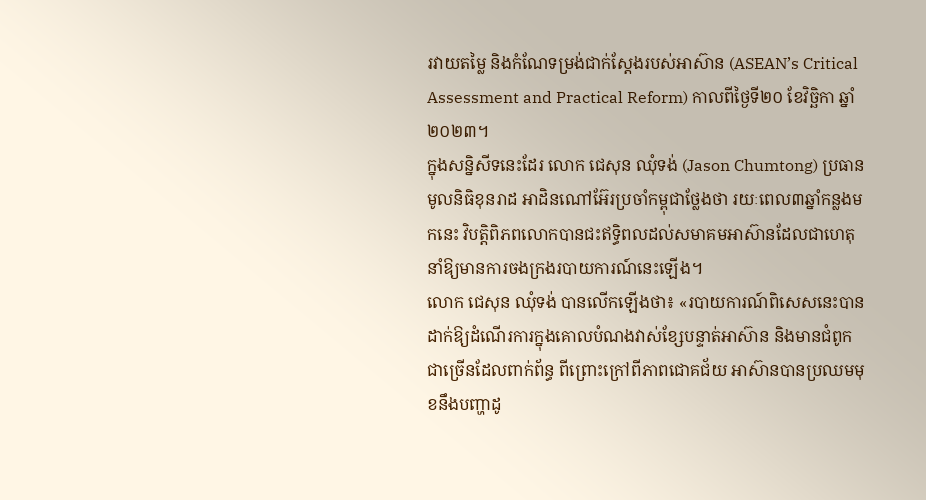រវាយតម្លៃ និងកំណែទម្រង់ជាក់ស្តែងរបស់អាស៊ាន (ASEAN’s Critical Assessment and Practical Reform) កាលពីថ្ងៃទី២០ ខែវិច្ឆិកា ឆ្នាំ២០២៣។
ក្នុងសន្និសីទនេះដែរ លោក ជេសុន ឈុំទង់ (Jason Chumtong) ប្រធានមូលនិធិខុនរាដ អាដិនណៅអ៊ែរប្រចាំកម្ពុជាថ្លែងថា រយៈពេល៣ឆ្នាំកន្លងមកនេះ វិបត្តិពិភពលោកបានជះឥទ្ធិពលដល់សមាគមអាស៊ានដែលជាហេតុនាំឱ្យមានការចងក្រងរបាយការណ៍នេះឡើង។
លោក ជេសុន ឈុំទង់ បានលើកឡើងថា៖ «របាយការណ៍ពិសេសនេះបានដាក់ឱ្យដំណើរការក្នុងគោលបំណងវាស់ខ្សែបន្ទាត់អាស៊ាន និងមានជំពូកជាច្រើនដែលពាក់ព័ន្ធ ពីព្រោះក្រៅពីភាពជោគជ័យ អាស៊ានបានប្រឈមមុខនឹងបញ្ហាដូ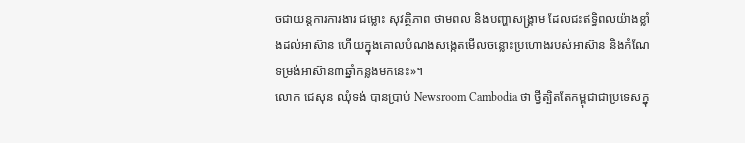ចជាយន្តការការងារ ជម្លោះ សុវត្ថិភាព ថាមពល និងបញ្ហាសង្គ្រាម ដែលជះឥទ្ធិពលយ៉ាងខ្លាំងដល់អាស៊ាន ហើយក្នុងគោលបំណងសង្កេតមើលចន្លោះប្រហោងរបស់អាស៊ាន និងកំណែទម្រង់អាស៊ាន៣ឆ្នាំកន្លងមកនេះ»។
លោក ជេសុន ឈុំទង់ បានប្រាប់ Newsroom Cambodia ថា ថ្វីត្បិតតែកម្ពុជាជាប្រទេសក្នុ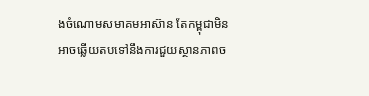ងចំណោមសមាគមអាស៊ាន តែកម្ពុជាមិនអាចឆ្លើយតបទៅនឹងការជួយស្ថានភាពច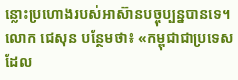ន្លោះប្រហោងរបស់អាស៊ានបច្ចុប្បន្នបានទេ។
លោក ជេសុន បន្ថែមថា៖ «កម្ពុជាជាប្រទេសដែល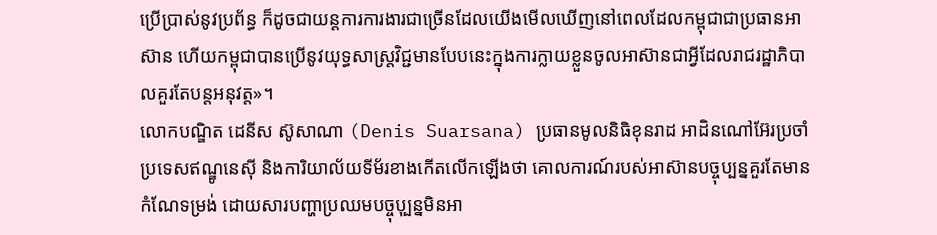ប្រើប្រាស់នូវប្រព័ន្ធ ក៏ដូចជាយន្តការការងារជាច្រើនដែលយើងមើលឃើញនៅពេលដែលកម្ពុជាជាប្រធានអាស៊ាន ហើយកម្ពុជាបានប្រើនូវយុទ្ធសាស្រ្តវិជ្ជមានបែបនេះក្នុងការក្លាយខ្លួនចូលអាស៊ានជាអ្វីដែលរាជរដ្ឋាភិបាលគួរតែបន្តអនុវត្ត»។
លោកបណ្ឌិត ដេនីស ស៊ូសាណា (Denis Suarsana) ប្រធានមូលនិធិខុនរាដ អាដិនណៅអ៊ែរប្រចាំប្រទេសឥណ្ឌូនេស៊ី និងការិយាល័យទីម័រខាងកើតលើកឡើងថា គោលការណ៍របស់អាស៊ានបច្ចុប្បន្នគួរតែមានកំណែទម្រង់ ដោយសារបញ្ហាប្រឈមបច្ចុបុ្បន្នមិនអា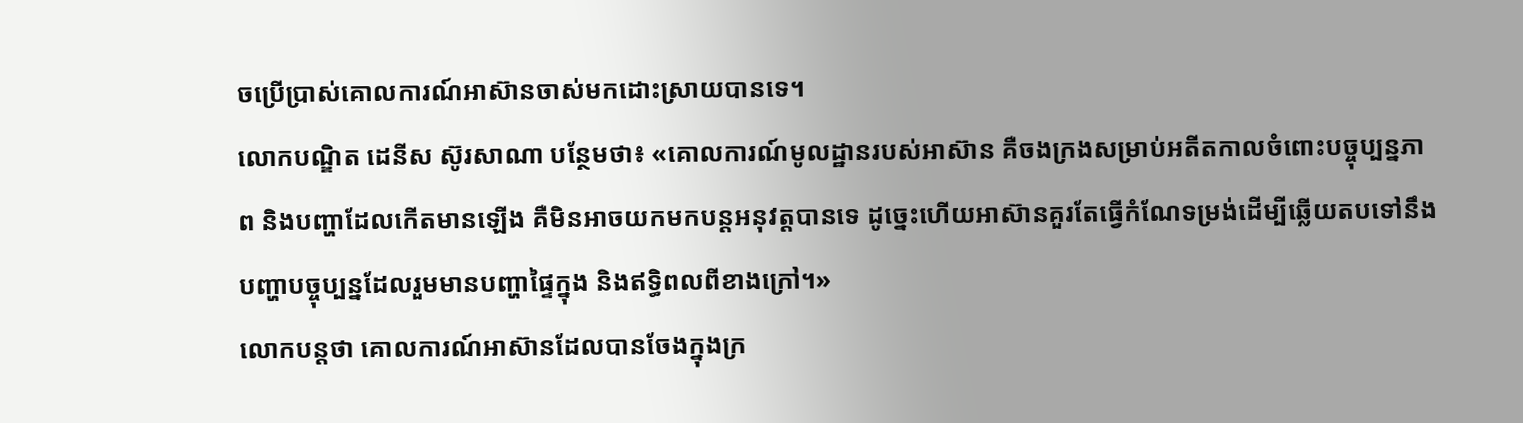ចប្រើប្រាស់គោលការណ៍អាស៊ានចាស់មកដោះស្រាយបានទេ។
លោកបណ្ឌិត ដេនីស ស៊ូរសាណា បន្ថែមថា៖ «គោលការណ៍មូលដ្ឋានរបស់អាស៊ាន គឺចងក្រងសម្រាប់អតីតកាលចំពោះបច្ចុប្បន្នភាព និងបញ្ហាដែលកើតមានឡើង គឺមិនអាចយកមកបន្តអនុវត្តបានទេ ដូច្នេះហើយអាស៊ានគួរតែធ្វើកំណែទម្រង់ដើម្បីឆ្លើយតបទៅនឹងបញ្ហាបច្ចុប្បន្នដែលរួមមានបញ្ហាផ្ទៃក្នុង និងឥទ្ធិពលពីខាងក្រៅ។»
លោកបន្តថា គោលការណ៍អាស៊ានដែលបានចែងក្នុងក្រ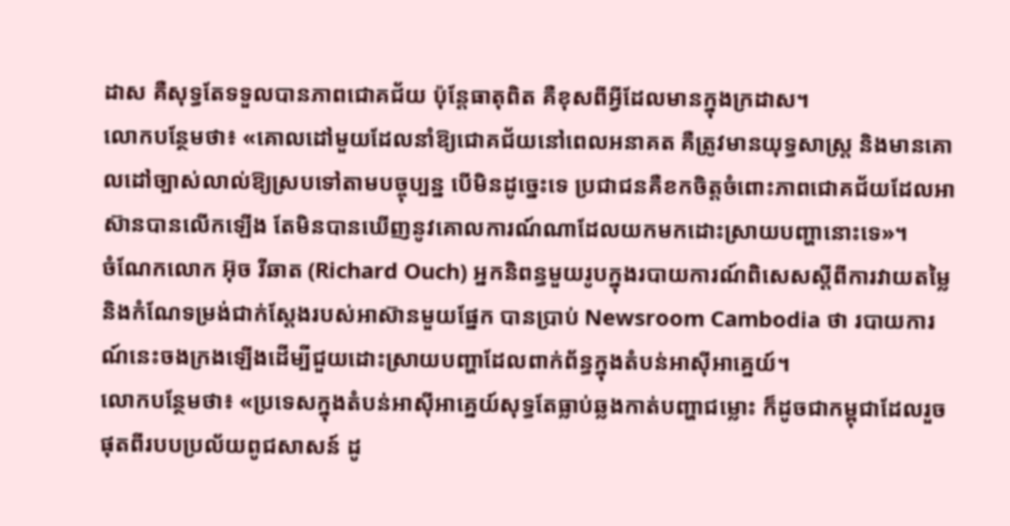ដាស គឺសុទ្ធតែទទួលបានភាពជោគជ័យ ប៉ុន្តែធាតុពិត គឺខុសពីអ្វីដែលមានក្នុងក្រដាស។
លោកបន្ថែមថា៖ «គោលដៅមួយដែលនាំឱ្យជោគជ័យនៅពេលអនាគត គឺត្រូវមានយុទ្ធសាស្រ្ត និងមានគោលដៅច្បាស់លាល់ឱ្យស្របទៅតាមបច្ចុប្បន្ន បើមិនដូច្នេះទេ ប្រជាជនគឺខកចិត្តចំពោះភាពជោគជ័យដែលអាស៊ានបានលើកឡើង តែមិនបានឃើញនូវគោលការណ៍ណាដែលយកមកដោះស្រាយបញ្ហានោះទេ»។
ចំណែកលោក អ៊ុច រីឆាត (Richard Ouch) អ្នកនិពន្ធមួយរូបក្នុងរបាយការណ៍ពិសេសស្តីពីការវាយតម្លៃ និងកំណែទម្រង់ជាក់ស្តែងរបស់អាស៊ានមួយផ្នែក បានប្រាប់ Newsroom Cambodia ថា របាយការណ៍នេះចងក្រងឡើងដើម្បីជួយដោះស្រាយបញ្ហាដែលពាក់ព័ន្ធក្នុងតំបន់អាស៊ីអាគ្នេយ៍។
លោកបន្ថែមថា៖ «ប្រទេសក្នុងតំបន់អាស៊ីអាគ្នេយ៍សុទ្ធតែធ្លាប់ឆ្លងកាត់បញ្ហាជម្លោះ ក៏ដូចជាកម្ពុជាដែលរួចផុតពីរបបប្រល័យពូជសាសន៍ ដូ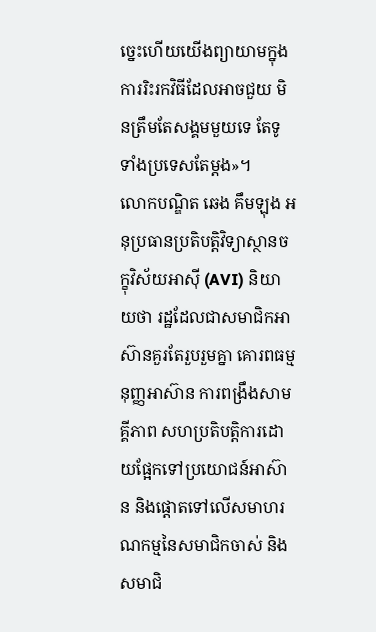ច្នេះហើយយើងព្យាយាមក្នុងការរិះរកវិធីដែលអាចជួយ មិនត្រឹមតែសង្គមមួយទេ តែទូទាំងប្រទេសតែម្តង»។
លោកបណ្ឌិត ឆេង គឹមឡុង អនុប្រធានប្រតិបត្តិវិទ្យាស្ថានចក្ខុវិស័យអាស៊ី (AVI) និយាយថា រដ្ឋដែលជាសមាជិកអាស៊ានគួរតែរួបរួមគ្នា គោរពធម្មនុញ្ញអាស៊ាន ការពង្រឹងសាមគ្គីភាព សហប្រតិបត្តិការដោយផ្អែកទៅប្រយោជន៍អាស៊ាន និងផ្តោតទៅលើសមាហរណកម្មនៃសមាជិកចាស់ និងសមាជិ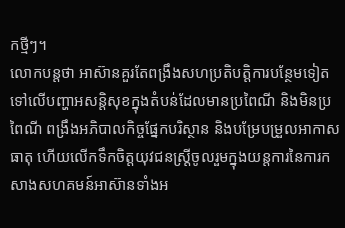កថ្មីៗ។
លោកបន្តថា អាស៊ានគួរតែពង្រឹងសហប្រតិបត្តិការបន្ថែមទៀតទៅលើបញ្ហាអសន្តិសុខក្នុងតំបន់ដែលមានប្រពៃណី និងមិនប្រពៃណី ពង្រឹងអភិបាលកិច្ចផ្នែកបរិស្ថាន និងបម្រែបម្រួលអាកាសធាតុ ហើយលើកទឹកចិត្តយុវជនស្ត្រីចូលរួមក្នុងយន្តការនៃការកសាងសហគមន៍អាស៊ានទាំងអ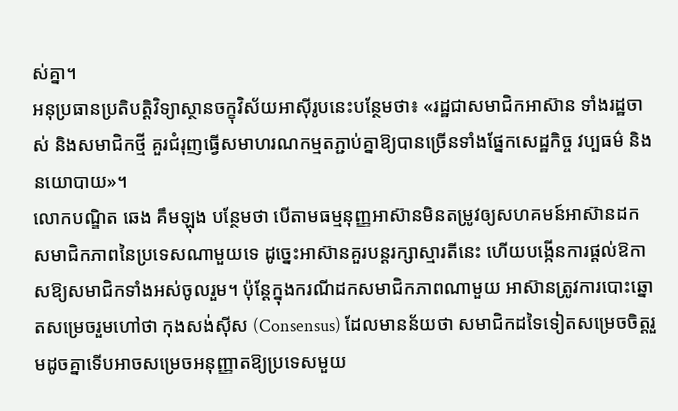ស់គ្នា។
អនុប្រធានប្រតិបត្តិវិទ្យាស្ថានចក្ខុវិស័យអាស៊ីរូបនេះបន្ថែមថា៖ «រដ្ឋជាសមាជិកអាស៊ាន ទាំងរដ្ឋចាស់ និងសមាជិកថ្មី គួរជំរុញធ្វើសមាហរណកម្មតភ្ជាប់គ្នាឱ្យបានច្រើនទាំងផ្នែកសេដ្ឋកិច្ច វប្បធម៌ និងនយោបាយ»។
លោកបណ្ឌិត ឆេង គឹមឡុង បន្ថែមថា បើតាមធម្មនុញ្ញអាស៊ានមិនតម្រូវឲ្យសហគមន៍អាស៊ានដកសមាជិកភាពនៃប្រទេសណាមួយទេ ដូច្នេះអាស៊ានគួរបន្តរក្សាស្មារតីនេះ ហើយបង្កើនការផ្តល់ឱកាសឱ្យសមាជិកទាំងអស់ចូលរួម។ ប៉ុន្តែក្នុងករណីដកសមាជិកភាពណាមួយ អាស៊ានត្រូវការបោះឆ្នោតសម្រេចរួមហៅថា កុងសង់ស៊ីស (Consensus) ដែលមានន័យថា សមាជិកដទៃទៀតសម្រេចចិត្តរួមដូចគ្នាទើបអាចសម្រេចអនុញ្ញាតឱ្យប្រទេសមួយ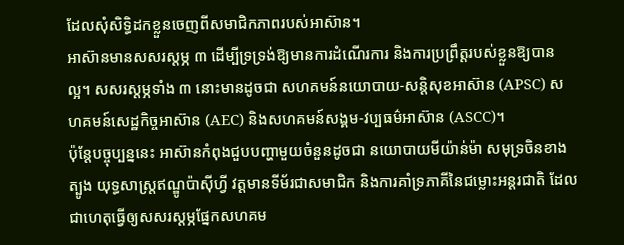ដែលសុំសិទ្ធិដកខ្លួនចេញពីសមាជិកភាពរបស់អាស៊ាន។
អាស៊ានមានសសរស្តម្ភ ៣ ដើម្បីទ្រទ្រង់ឱ្យមានការដំណើរការ និងការប្រព្រឹត្តរបស់ខ្លួនឱ្យបានល្អ។ សសរស្តម្ភទាំង ៣ នោះមានដូចជា សហគមន៍នយោបាយ-សន្តិសុខអាស៊ាន (APSC) សហគមន៍សេដ្ឋកិច្ចអាស៊ាន (AEC) និងសហគមន៍សង្គម-វប្បធម៌អាស៊ាន (ASCC)។
ប៉ុន្តែបច្ចុប្បន្ននេះ អាស៊ានកំពុងជួបបញ្ហាមួយចំនួនដូចជា នយោបាយមីយ៉ាន់ម៉ា សមុទ្រចិនខាងត្បូង យុទ្ធសាស្ត្រឥណ្ឌូប៉ាស៊ីហ្វី វត្តមានទីម័រជាសមាជិក និងការគាំទ្រភាគីនៃជម្លោះអន្តរជាតិ ដែលជាហេតុធ្វើឲ្យសសរស្តម្ភផ្នែកសហគម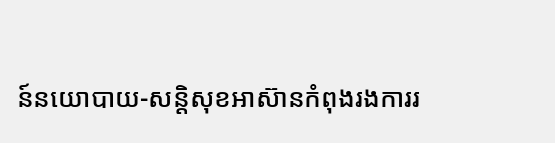ន៍នយោបាយ-សន្តិសុខអាស៊ានកំពុងរងការរ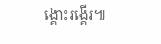ង្គោះរង្គើរ៕